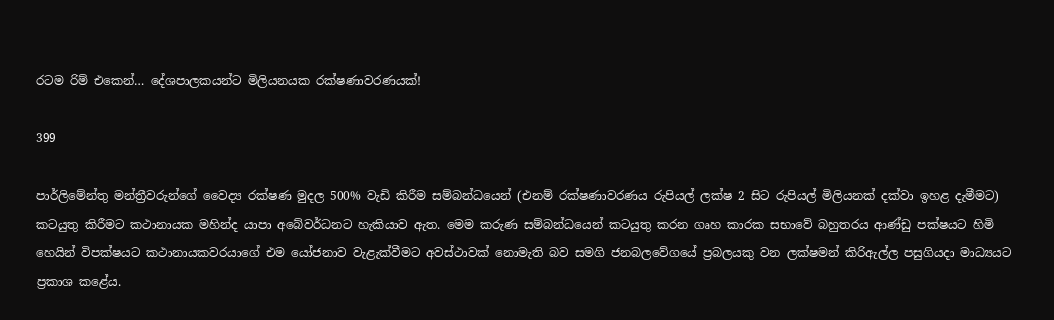රටම රිම් එකෙන්… දේශපාලකයන්ට මිලියනයක රක්ෂණාවරණයක්!

399

පාර්ලිමේන්තු මන්ත්‍රීවරුන්ගේ වෛද්‍ය රක්ෂණ මුදල 500% වැඩි කිරීම සම්බන්ධයෙන් (එනම් රක්ෂණාවරණය රුපියල් ලක්ෂ 2 සිට රුපියල් මිලියනක් දක්වා ඉහළ දැමීමට) කටයුතු කිරීමට කථානායක මහින්ද යාපා අබේවර්ධනට හැකියාව ඇත. මෙම කරුණ සම්බන්ධයෙන් කටයුතු කරන ගෘහ කාරක සභාවේ බහුතරය ආණ්ඩු පක්ෂයට හිමි හෙයින් විපක්ෂයට කථානායකවරයාගේ එම යෝජනාව වැළැක්වීමට අවස්ථාවක් නොමැති බව සමගි ජනබලවේගයේ ප්‍රබලයකු වන ලක්ෂමන් කිරිඇල්ල පසුගියදා මාධ්‍යයට ප්‍රකාශ කළේය.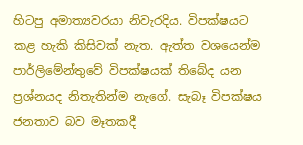හිටපු අමාත්‍යවරයා නිවැරදිය. විපක්ෂයට කළ හැකි කිසිවක් නැත. ඇත්ත වශයෙන්ම පාර්ලිමේන්තුවේ විපක්ෂයක් තිබේද යන ප්‍රශ්නයද නිතැතින්ම නැගේ. සැබෑ විපක්ෂය ජනතාව බව මෑතකදී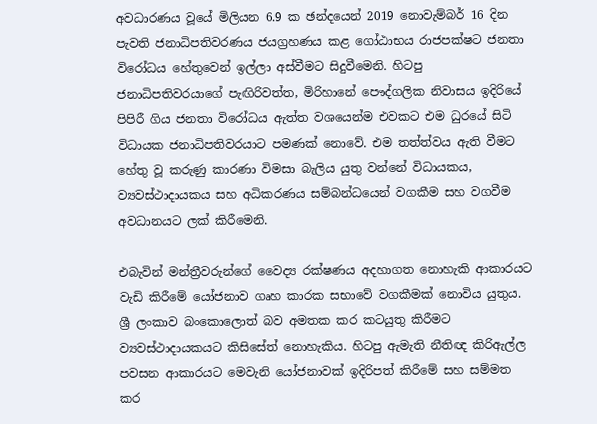අවධාරණය වූයේ මිලියන 6.9 ක ඡන්දයෙන් 2019 නොවැම්බර් 16 දින පැවති ජනාධිපතිවරණය ජයග්‍රහණය කළ ගෝඨාභය රාජපක්ෂට ජනතා විරෝධය හේතුවෙන් ඉල්ලා අස්වීමට සිදුවීමෙනි. හිටපු ජනාධිපතිවරයාගේ පැඟිරිවත්ත, මිරිහානේ පෞද්ගලික නිවාසය ඉදිරියේ පිපිරී ගිය ජනතා විරෝධය ඇත්ත වශයෙන්ම එවකට එම ධුරයේ සිටි විධායක ජනාධිපතිවරයාට පමණක් නොවේ. එම තත්ත්වය ඇති වීමට හේතු වූ කරුණු කාරණා විමසා බැලිය යුතු වන්නේ විධායකය, ව්‍යවස්ථාදායකය සහ අධිකරණය සම්බන්ධයෙන් වගකීම සහ වගවීම අවධානයට ලක් කිරීමෙනි.

එබැවින් මන්ත්‍රීවරුන්ගේ වෛද්‍ය රක්ෂණය අදහාගත නොහැකි ආකාරයට වැඩි කිරීමේ යෝජනාව ගෘහ කාරක සභාවේ වගකීමක් නොවිය යුතුය. ශ්‍රී ලංකාව බංකොලොත් බව අමතක කර කටයුතු කිරීමට ව්‍යවස්ථාදායකයට කිසිසේත් නොහැකිය. හිටපු ඇමැති නීතිඥ කිරිඇල්ල පවසන ආකාරයට මෙවැනි යෝජනාවක් ඉදිරිපත් කිරීමේ සහ සම්මත කර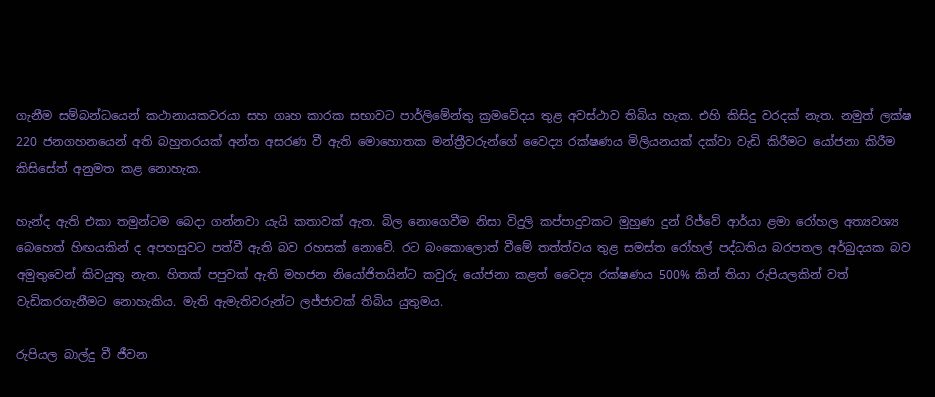ගැනීම සම්බන්ධයෙන් කථානායකවරයා සහ ගෘහ කාරක සභාවට පාර්ලිමේන්තු ක්‍රමවේදය තුළ අවස්ථාව තිබිය හැක. එහි කිසිදු වරදක් නැත. නමුත් ලක්ෂ 220 ජනගහනයෙන් අති බහුතරයක් අන්ත අසරණ වී ඇති මොහොතක මන්ත්‍රීවරුන්ගේ වෛද්‍ය රක්ෂණය මිලියනයක් දක්වා වැඩි කිරීමට යෝජනා කිරීම කිසිසේත් අනුමත කළ නොහැක.

හැන්ද ඇති එකා තමුන්ටම බෙදා ගන්නවා යැයි කතාවක් ඇත. බිල නොගෙවීම නිසා විදුලි කප්පාදුවකට මුහුණ දුන් රිජ්වේ ආර්යා ළමා රෝහල අත්‍යවශ්‍ය බෙහෙත් හිඟයකින් ද අපහසුවට පත්වී ඇති බව රහසක් නොවේ. රට බංකොලොත් වීමේ තත්ත්වය තුළ සමස්ත රෝහල් පද්ධතිය බරපතල අර්බුදයක බව අමුතුවෙන් කිවයුතු නැත. හිතක් පපුවක් ඇති මහජන නියෝජිතයින්ට කවුරු යෝජනා කළත් වෛද්‍ය රක්ෂණය 500% කින් තියා රුපියලකින් වත් වැඩිකරගැනීමට නොහැකිය. මැති ඇමැතිවරුන්ට ලජ්ජාවක් තිබිය යුතුමය.

රුපියල බාල්දු වී ජීවන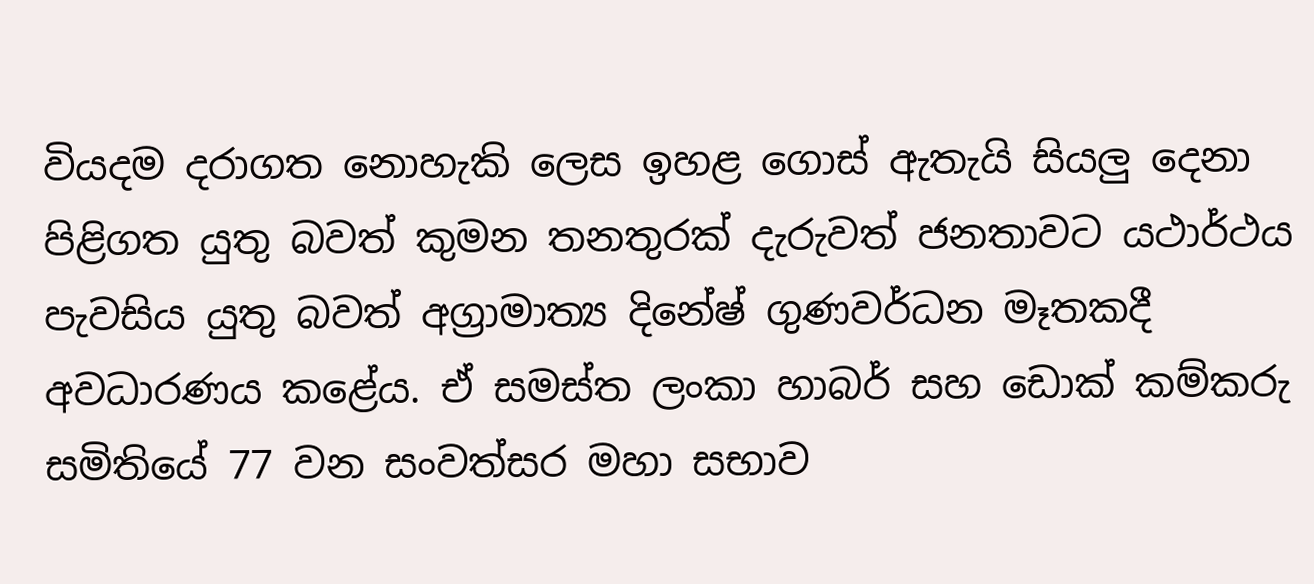වියදම දරාගත නොහැකි ලෙස ඉහළ ගොස් ඇතැයි සියලු දෙනා පිළිගත යුතු බවත් කුමන තනතුරක් දැරුවත් ජනතාවට යථාර්ථය පැවසිය යුතු බවත් අග්‍රාමාත්‍ය දිනේෂ් ගුණවර්ධන මෑතකදී අවධාරණය කළේය. ඒ සමස්ත ලංකා හාබර් සහ ඩොක් කම්කරු සමිතියේ 77 වන සංවත්සර මහා සභාව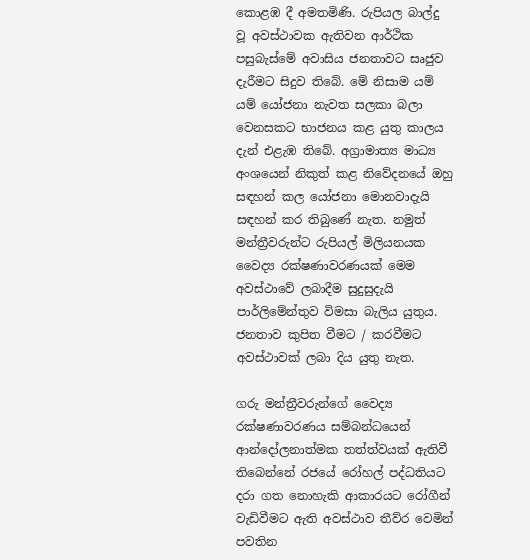කොළඹ දී අමතමිණි. රුපියල බාල්දු වූ අවස්ථාවක ඇතිවන ආර්ථික පසුබැස්මේ අවාසිය ජනතාවට සෘජුව දැරීමට සිදුව තිබේ. මේ නිසාම යම් යම් යෝජනා නැවත සලකා බලා වෙනසකට භාජනය කළ යුතු කාලය දැන් එළැඹ තිබේ. අග්‍රාමාත්‍ය මාධ්‍ය අංශයෙන් නිකුත් කළ නිවේදනයේ ඔහු සඳහන් කල යෝජනා මොනවාදැයි සඳහන් කර තිබුණේ නැත. නමුත් මන්ත්‍රීවරුන්ට රුපියල් මිලියනයක වෛද්‍ය රක්ෂණාවරණයක් මෙම අවස්ථාවේ ලබාදීම සුදුසුදැයි පාර්ලිමේන්තුව විමසා බැලිය යුතුය. ජනතාව කුපිත වීමට / කරවීමට අවස්ථාවක් ලබා දිය යුතු නැත.

ගරු මන්ත්‍රීවරුන්ගේ වෛද්‍ය රක්ෂණාවරණය සම්බන්ධයෙන් ආන්දෝලනාත්මක තත්ත්වයක් ඇතිවී තිබෙන්නේ රජයේ රෝහල් පද්ධතියට දරා ගත නොහැකි ආකාරයට රෝගීන් වැඩිවීමට ඇති අවස්ථාව තීව්ර වෙමින් පවතින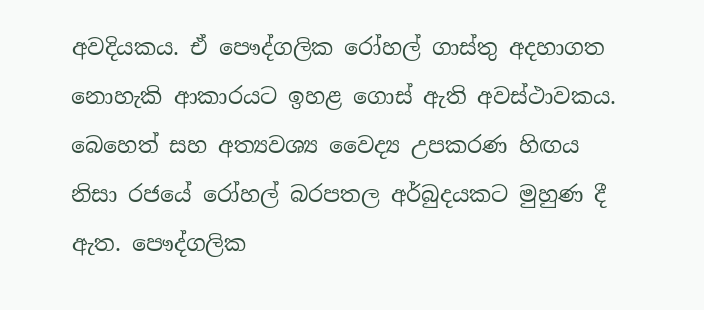අවදියකය. ඒ පෞද්ගලික රෝහල් ගාස්තු අදහාගත නොහැකි ආකාරයට ඉහළ ගොස් ඇති අවස්ථාවකය. බෙහෙත් සහ අත්‍යවශ්‍ය වෛද්‍ය උපකරණ හිඟය නිසා රජයේ රෝහල් බරපතල අර්බුදයකට මුහුණ දී ඇත. පෞද්ගලික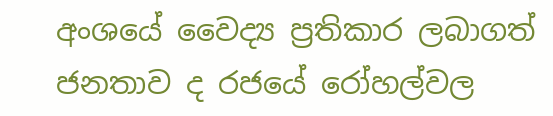අංශයේ වෛද්‍ය ප්‍රතිකාර ලබාගත් ජනතාව ද රජයේ රෝහල්වල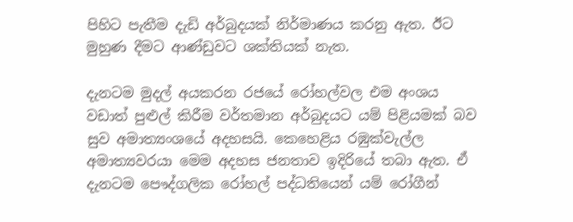පිහිට පැතීම දැඩි අර්බුදයක් නිර්මාණය කරනු ඇත. ඊට මුහුණ දීමට ආණ්ඩුවට ශක්තියක් නැත.

දැනටම මුදල් අයකරන රජයේ රෝහල්වල එම අංශය වඩාත් පුළුල් කිරීම වර්තමාන අර්බුදයට යම් පිළියමක් බව සුව අමාත්‍යංශයේ අදහසයි. කෙහෙළිය රඹුක්වැල්ල අමාත්‍යවරයා මෙම අදහස ජනතාව ඉදිරියේ තබා ඇත. ඒ දැනටම පෞද්ගලික රෝහල් පද්ධතියෙන් යම් රෝගීන්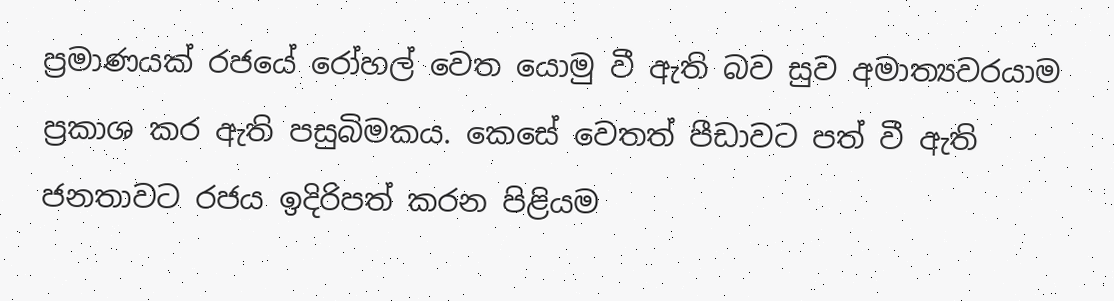ප්‍රමාණයක් රජයේ රෝහල් වෙත යොමු වී ඇති බව සුව අමාත්‍යවරයාම ප්‍රකාශ කර ඇති පසුබිමකය. කෙසේ වෙතත් පීඩාවට පත් වී ඇති ජනතාවට රජය ඉදිරිපත් කරන පිළියම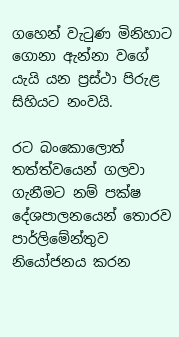ගහෙන් වැටුණ මිනිහාට ගොනා ඇන්නා වගේ යැයි යන ප්‍රස්ථා පිරුළ සිහියට නංවයි.

රට බංකොලොත් තත්ත්වයෙන් ගලවා ගැනීමට නම් පක්ෂ දේශපාලනයෙන් තොරව පාර්ලිමේන්තුව නියෝජනය කරන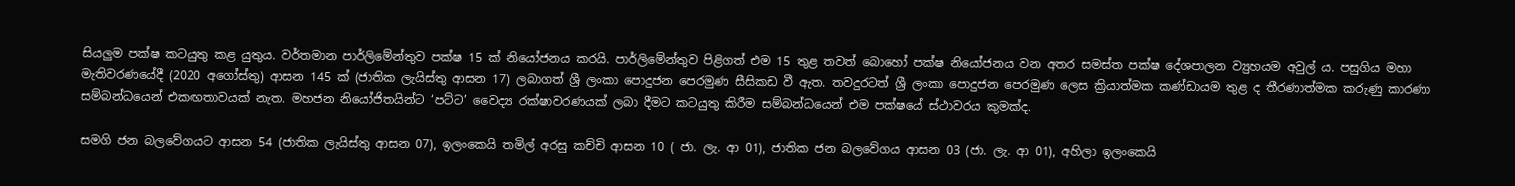සියලුම පක්ෂ කටයුතු කළ යුතුය. වර්තමාන පාර්ලිමේන්තුව පක්ෂ 15 ක් නියෝජනය කරයි. පාර්ලිමේන්තුව පිළිගත් එම 15 තුළ තවත් බොහෝ පක්ෂ නියෝජනය වන අතර සමස්ත පක්ෂ දේශපාලන ව්‍යුහයම අවුල් ය. පසුගිය මහා මැතිවරණයේදී (2020 අගෝස්තු) ආසන 145 ක් (ජාතික ලැයිස්තු ආසන 17) ලබාගත් ශ්‍රී ලංකා පොදුජන පෙරමුණ සීසිකඩ වී ඇත. තවදුරටත් ශ්‍රී ලංකා පොදුජන පෙරමුණ ලෙස ක්‍රියාත්මක කණ්ඩායම තුළ ද තීරණාත්මක කරුණු කාරණා සම්බන්ධයෙන් එකඟතාවයක් නැත. මහජන නියෝජිතයින්ට ‘පට්ට’ වෛද්‍ය රක්ෂාවරණයක් ලබා දීමට කටයුතු කිරීම සම්බන්ධයෙන් එම පක්ෂයේ ස්ථාවරය කුමක්ද.

සමගි ජන බලවේගයට ආසන 54 (ජාතික ලැයිස්තු ආසන 07), ඉලංකෙයි තමිල් අරසු කච්චි ආසන 10 ( ජා. ලැ. ආ 01), ජාතික ජන බලවේගය ආසන 03 (ජා. ලැ. ආ 01), අහිලා ඉලංකෙයි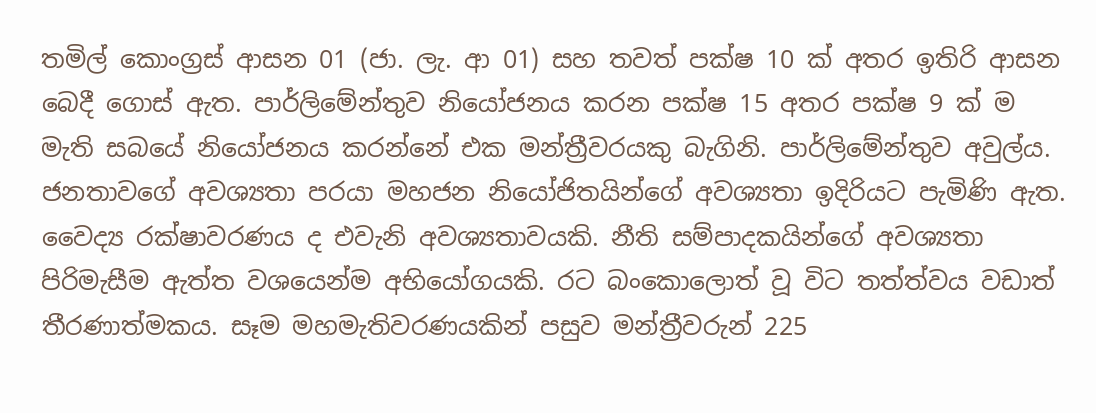තමිල් කොංග්‍රස් ආසන 01 (ජා. ලැ. ආ 01) සහ තවත් පක්ෂ 10 ක් අතර ඉතිරි ආසන බෙදී ගොස් ඇත. පාර්ලිමේන්තුව නියෝජනය කරන පක්ෂ 15 අතර පක්ෂ 9 ක් ම මැති සබයේ නියෝජනය කරන්නේ එක මන්ත්‍රීවරයකු බැගිනි. පාර්ලිමේන්තුව අවුල්ය. ජනතාවගේ අවශ්‍යතා පරයා මහජන නියෝජිතයින්ගේ අවශ්‍යතා ඉදිරියට පැමිණි ඇත. වෛද්‍ය රක්ෂාවරණය ද එවැනි අවශ්‍යතාවයකි. නීති සම්පාදකයින්ගේ අවශ්‍යතා පිරිමැසීම ඇත්ත වශයෙන්ම අභියෝගයකි. රට බංකොලොත් වූ විට තත්ත්වය වඩාත් තීරණාත්මකය. සෑම මහමැතිවරණයකින් පසුව මන්ත්‍රීවරුන් 225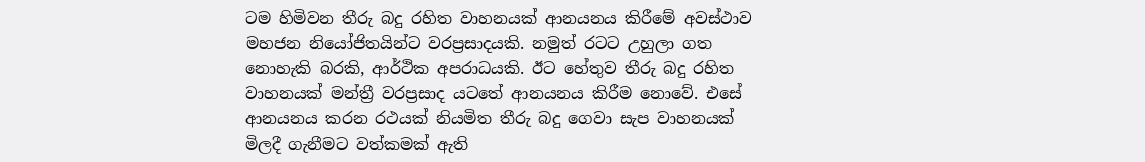ටම හිමිවන තීරු බදු රහිත වාහනයක් ආනයනය කිරීමේ අවස්ථාව මහජන නියෝජිතයින්ට වරප්‍රසාදයකි. නමුත් රටට උහුලා ගත නොහැකි බරකි, ආර්ථික අපරාධයකි. ඊට හේතුව තීරු බදු රහිත වාහනයක් මන්ත්‍රී වරප්‍රසාද යටතේ ආනයනය කිරීම නොවේ. එසේ ආනයනය කරන රථයක් නියමිත තීරු බදු ගෙවා සැප වාහනයක් මිලදී ගැනීමට වත්කමක් ඇති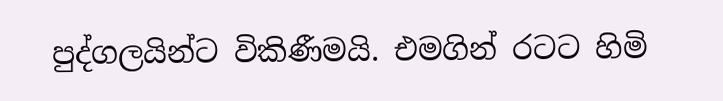පුද්ගලයින්ට විකිණීමයි. එමගින් රටට හිමි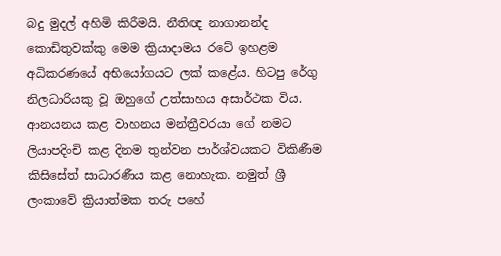බදු මුදල් අහිමි කිරීමයි. නීතිඥ නාගානන්ද කොඩිතුවක්කු මෙම ක්‍රියාදාමය රටේ ඉහළම අධිකරණයේ අභියෝගයට ලක් කළේය. හිටපු රේගු නිලධාරියකු වූ ඔහුගේ උත්සාහය අසාර්ථක විය. ආනයනය කළ වාහනය මන්ත්‍රීවරයා ගේ නමට ලියාපදිංචි කළ දිනම තුන්වන පාර්ශ්වයකට විකිණීම කිසිසේත් සාධාරණීය කළ නොහැක. නමුත් ශ්‍රී ලංකාවේ ක්‍රියාත්මක තරු පහේ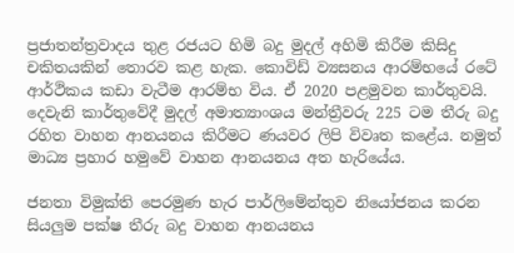ප්‍රජාතන්ත්‍රවාදය තුළ රජයට හිමි බදු මුදල් අහිමි කිරීම කිසිදු චකිතයකින් තොරව කළ හැක. කොවිඩ් ව්‍යසනය ආරම්භයේ රටේ ආර්ථිකය කඩා වැටීම ආරම්භ විය. ඒ 2020 පළමුවන කාර්තුවයි. දෙවැනි කාර්තුවේදී මුදල් අමාත්‍යාංශය මන්ත්‍රීවරු 225 ටම තීරු බදු රහිත වාහන ආනයනය කිරීමට ණයවර ලිපි විවෘත කළේය. නමුත් මාධ්‍ය ප්‍රහාර හමුවේ වාහන ආනයනය අත හැරියේය.

ජනතා විමුක්ති පෙරමුණ හැර පාර්ලිමේන්තුව නියෝජනය කරන සියලුම පක්ෂ තීරු බදු වාහන ආනයනය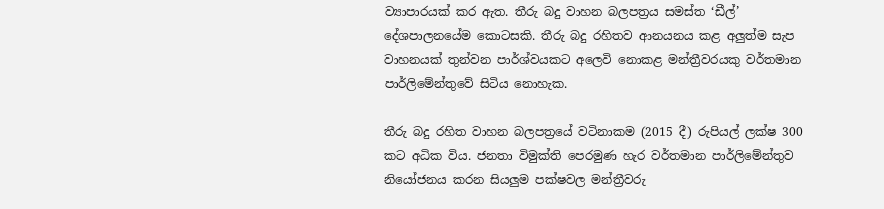ව්‍යාපාරයක් කර ඇත. තීරු බදු වාහන බලපත්‍රය සමස්ත ‘ඩීල්’ දේශපාලනයේම කොටසකි. තීරු බදු රහිතව ආනයනය කළ අලුත්ම සැප වාහනයක් තුන්වන පාර්ශ්වයකට අලෙවි නොකළ මන්ත්‍රීවරයකු වර්තමාන පාර්ලිමේන්තුවේ සිටිය නොහැක.

තීරු බදු රහිත වාහන බලපත්‍රයේ වටිනාකම (2015 දී) රුපියල් ලක්ෂ 300 කට අධික විය. ජනතා විමුක්ති පෙරමුණ හැර වර්තමාන පාර්ලිමේන්තුව නියෝජනය කරන සියලුම පක්ෂවල මන්ත්‍රීවරු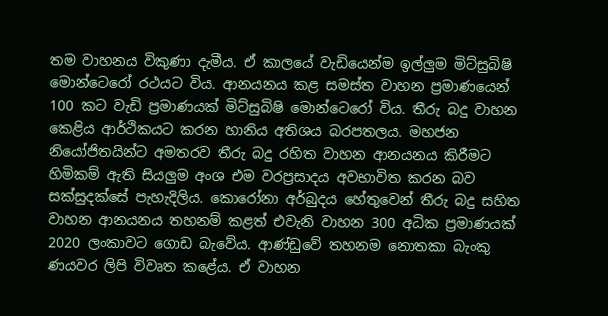තම වාහනය විකුණා දැමීය. ඒ කාලයේ වැඩියෙන්ම ඉල්ලුම මිට්සුබිෂි මොන්ටෙරෝ රථයට විය. ආනයනය කළ සමස්ත වාහන ප්‍රමාණයෙන් 100 කට වැඩි ප්‍රමාණයක් මිට්සුබිෂි මොන්ටෙරෝ විය. තීරු බදු වාහන කෙළිය ආර්ථිකයට කරන හානිය අතිශය බරපතලය. මහජන නියෝජිතයින්ට අමතරව තීරු බදු රහිත වාහන ආනයනය කිරීමට හිමිකම් ඇති සියලුම අංශ එම වරප්‍රසාදය අවභාවිත කරන බව සක්සුදක්සේ පැහැදිලිය. කොරෝනා අර්බුදය හේතුවෙන් තීරු බදු සහිත වාහන ආනයනය තහනම් කළත් එවැනි වාහන 300 අධික ප්‍රමාණයක් 2020 ලංකාවට ගොඩ බැවේය. ආණ්ඩුවේ තහනම නොතකා බැංකු ණයවර ලිපි විවෘත කළේය. ඒ වාහන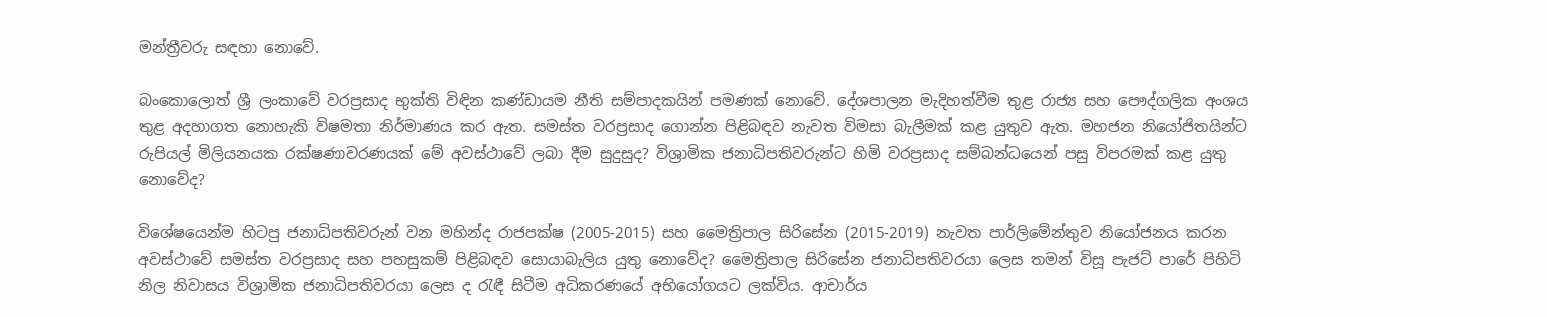මන්ත්‍රීවරු සඳහා නොවේ.

බංකොලොත් ශ්‍රී ලංකාවේ වරප්‍රසාද භුක්ති විඳින කණ්ඩායම නීති සම්පාදකයින් පමණක් නොවේ. දේශපාලන මැදිහත්වීම තුළ රාජ්‍ය සහ පෞද්ගලික අංශය තුළ අදහාගත නොහැකි විෂමතා නිර්මාණය කර ඇත. සමස්ත වරප්‍රසාද ගොන්න පිළිබඳව නැවත විමසා බැලීමක් කළ යුතුව ඇත. මහජන නියෝජිතයින්ට රුපියල් මිලියනයක රක්ෂණාවරණයක් මේ අවස්ථාවේ ලබා දීම සුදුසුද? විශ්‍රාමික ජනාධිපතිවරුන්ට හිමි වරප්‍රසාද සම්බන්ධයෙන් පසු විපරමක් කළ යුතු නොවේද?

විශේෂයෙන්ම හිටපු ජනාධිපතිවරුන් වන මහින්ද රාජපක්ෂ (2005-2015) සහ මෛත්‍රිපාල සිරිසේන (2015-2019) නැවත පාර්ලිමේන්තුව නියෝජනය කරන අවස්ථාවේ සමස්ත වරප්‍රසාද සහ පහසුකම් පිළිබඳව සොයාබැලිය යුතු නොවේද? මෛත්‍රිපාල සිරිසේන ජනාධිපතිවරයා ලෙස තමන් විසූ පැජට් පාරේ පිහිටි නිල නිවාසය විශ්‍රාමික ජනාධිපතිවරයා ලෙස ද රැඳී සිටීම අධිකරණයේ අභියෝගයට ලක්විය. ආචාර්ය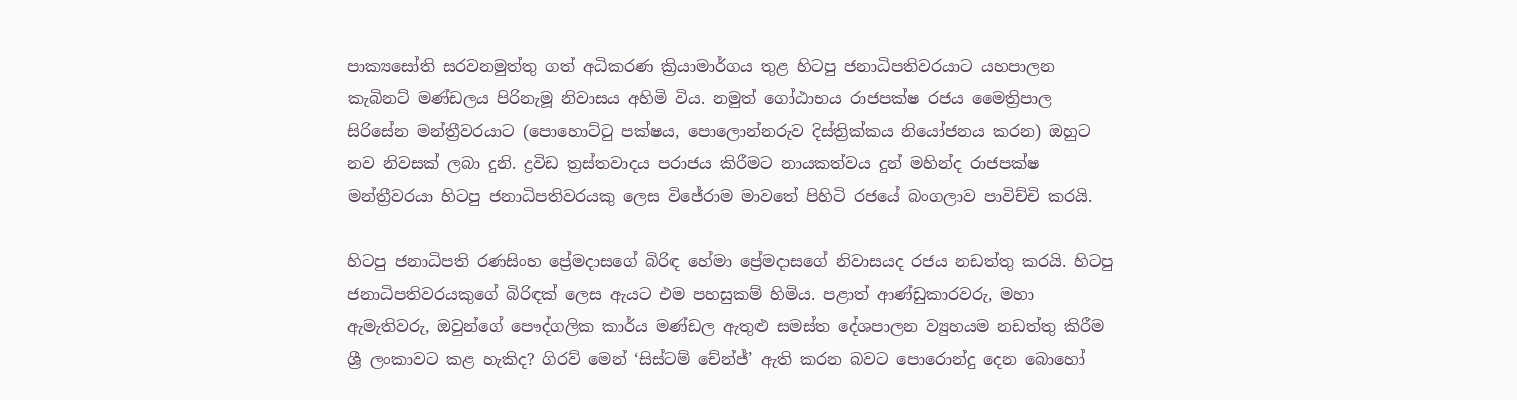පාක්‍යසෝති සරවනමුත්තු ගත් අධිකරණ ක්‍රියාමාර්ගය තුළ හිටපු ජනාධිපතිවරයාට යහපාලන කැබිනට් මණ්ඩලය පිරිනැමූ නිවාසය අහිමි විය. නමුත් ගෝඨාභය රාජපක්ෂ රජය මෛත්‍රිපාල සිරිසේන මන්ත්‍රීවරයාට (පොහොට්ටු පක්ෂය, පොලොන්නරුව දිස්ත්‍රික්කය නියෝජනය කරන) ඔහුට නව නිවසක් ලබා දුනි. ද්‍රවිඩ ත්‍රස්තවාදය පරාජය කිරීමට නායකත්වය දුන් මහින්ද රාජපක්ෂ මන්ත්‍රීවරයා හිටපු ජනාධිපතිවරයකු ලෙස විජේරාම මාවතේ පිහිටි රජයේ බංගලාව පාවිච්චි කරයි.

හිටපු ජනාධිපති රණසිංහ ප්‍රේමදාසගේ බිරිඳ හේමා ප්‍රේමදාසගේ නිවාසයද රජය නඩත්තු කරයි. හිටපු ජනාධිපතිවරයකුගේ බිරිඳක් ලෙස ඇයට එම පහසුකම් හිමිය. පළාත් ආණ්ඩුකාරවරු, මහා ඇමැතිවරු, ඔවුන්ගේ පෞද්ගලික කාර්ය මණ්ඩල ඇතුළු සමස්ත දේශපාලන ව්‍යුහයම නඩත්තු කිරීම ශ්‍රී ලංකාවට කළ හැකිද? ගිරව් මෙන් ‘සිස්ටම් චේන්ජ්’ ඇති කරන බවට පොරොන්දු දෙන බොහෝ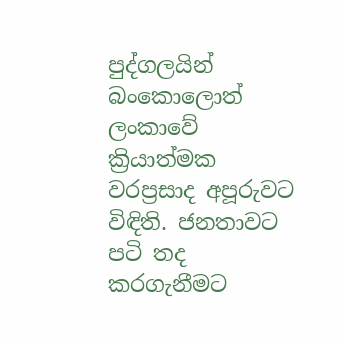පුද්ගලයින් බංකොලොත් ලංකාවේ ක්‍රියාත්මක වරප්‍රසාද අපූරුවට විඳිති. ජනතාවට පටි තද කරගැනීමට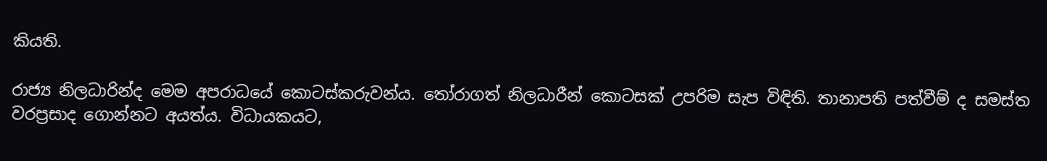කියති.

රාජ්‍ය නිලධාරින්ද මෙම අපරාධයේ කොටස්කරුවන්ය. තෝරාගත් නිලධාරීන් කොටසක් උපරිම සැප විඳිති. තානාපති පත්වීම් ද සමස්ත වරප්‍රසාද ගොන්නට අයත්ය. විධායකයට,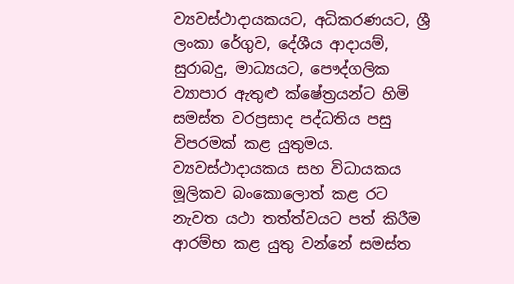ව්‍යවස්ථාදායකයට, අධිකරණයට, ශ්‍රී ලංකා රේගුව, දේශීය ආදායම්, සුරාබදු, මාධ්‍යයට, පෞද්ගලික ව්‍යාපාර ඇතුළු ක්ෂේත්‍රයන්ට හිමි සමස්ත වරප්‍රසාද පද්ධතිය පසු විපරමක් කළ යුතුමය. ව්‍යවස්ථාදායකය සහ විධායකය මූලිකව බංකොලොත් කළ රට නැවත යථා තත්ත්වයට පත් කිරීම ආරම්භ කළ යුතු වන්නේ සමස්ත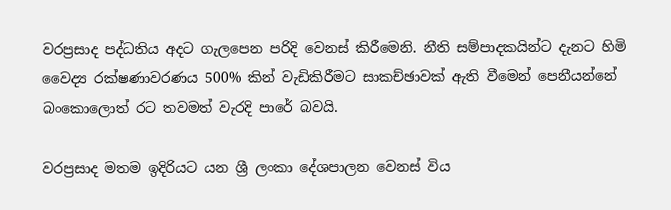වරප්‍රසාද පද්ධතිය අදට ගැලපෙන පරිදි වෙනස් කිරීමෙනි. නීති සම්පාදකයින්ට දැනට හිමි වෛද්‍ය රක්ෂණාවරණය 500% කින් වැඩිකිරීමට සාකච්ඡාවක් ඇති වීමෙන් පෙනීයන්නේ බංකොලොත් රට තවමත් වැරදි පාරේ බවයි.

වරප්‍රසාද මතම ඉදිරියට යන ශ්‍රී ලංකා දේශපාලන වෙනස් විය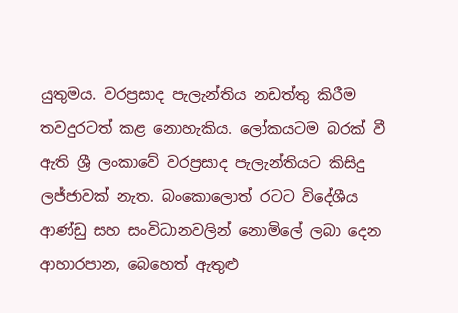යුතුමය. වරප්‍රසාද පැලැන්තිය නඩත්තු කිරීම තවදුරටත් කළ නොහැකිය. ලෝකයටම බරක් වී ඇති ශ්‍රී ලංකාවේ වරප්‍රසාද පැලැන්තියට කිසිදු ලජ්ජාවක් නැත. බංකොලොත් රටට විදේශීය ආණ්ඩු සහ සංවිධානවලින් නොමිලේ ලබා දෙන ආහාරපාන, බෙහෙත් ඇතුළු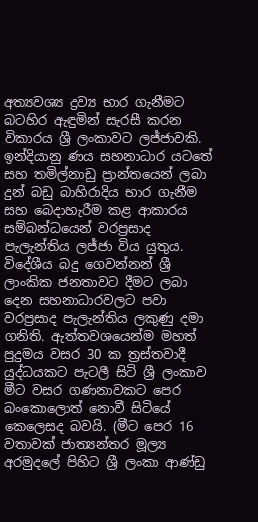අත්‍යවශ්‍ය ද්‍රව්‍ය භාර ගැනීමට බටහිර ඇඳුමින් සැරසී කරන විකාරය ශ්‍රී ලංකාවට ලජ්ජාවකි. ඉන්දියානු ණය සහනාධාර යටතේ සහ තමිල්නාඩු ප්‍රාන්තයෙන් ලබා දුන් බඩු බාහිරාදිය භාර ගැනීම සහ බෙදාහැරීම කළ ආකාරය සම්බන්ධයෙන් වරප්‍රසාද පැලැන්තිය ලජ්ජා විය යුතුය. විදේශීය බදු ගෙවන්නන් ශ්‍රී ලාංකික ජනතාවට දීමට ලබා දෙන සහනාධාරවලට පවා වරප්‍රසාද පැලැන්තිය ලකුණු දමා ගනිති. ඇත්තවශයෙන්ම මහත් පුදුමය වසර 30 ක ත්‍රස්තවාදී යුද්ධයකට පැටලී සිටි ශ්‍රී ලංකාව මීට වසර ගණනාවකට පෙර බංකොලොත් නොවී සිටියේ කෙලෙසද බවයි. (මීට පෙර 16 වතාවක් ජාත්‍යන්තර මූල්‍ය අරමුදලේ පිහිට ශ්‍රී ලංකා ආණ්ඩු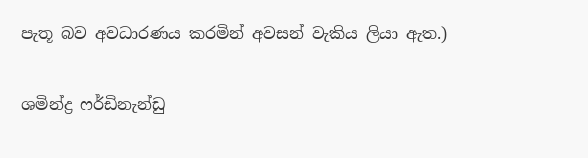පැතූ බව අවධාරණය කරමින් අවසන් වැකිය ලියා ඇත.)

ශමින්ද්‍ර ෆර්ඩිනැන්ඩු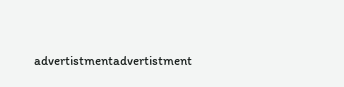advertistmentadvertistment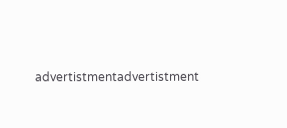advertistmentadvertistment